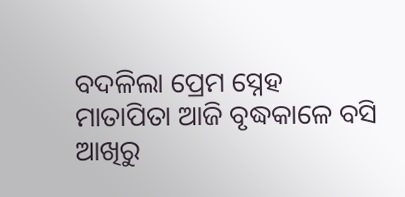ବଦଳିଲା ପ୍ରେମ ସ୍ନେହ
ମାତାପିତା ଆଜି ବୃଦ୍ଧକାଳେ ବସି
ଆଖିରୁ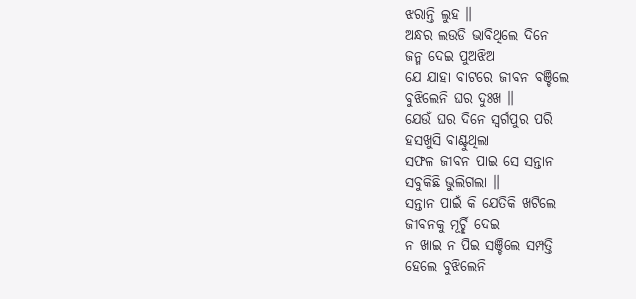ଝରାନ୍ତି ଲୁହ ॥
ଅନ୍ଧର ଲଉଡି ଭାବିଥିଲେ ଦିନେ
ଜନ୍ମ ଦେଇ ପୁଅଝିଅ
ଯେ ଯାହା ବାଟରେ ଜୀବନ ବଞ୍ଚିଲେ
ବୁଝିଲେନି ଘର ଦୁଃଖ ॥
ଯେଉଁ ଘର ଦିନେ ସ୍ୱର୍ଗପୁର ପରି
ହସଖୁସି ବାଣ୍ଟୁଥିଲା
ସଫଳ ଜୀବନ ପାଇ ସେ ସନ୍ତାନ
ସବୁକିଛି ଭୁଲିଗଲା ॥
ସନ୍ତାନ ପାଇଁ କି ଯେତିକି ଖଟିଲେ
ଜୀବନକୁ ମୂର୍ଚ୍ଛି ଦେଇ
ନ ଖାଇ ନ ପିଇ ସଞ୍ଚିଲେ ସମ୍ପତ୍ତି
ହେଲେ ବୁଝିଲେନି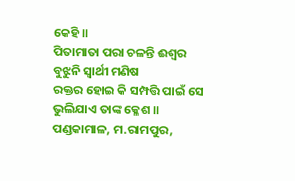କେହି ॥
ପିତାମାତା ପରା ଚଳନ୍ତି ଈଶ୍ୱର
ବୁଝୁନି ସ୍ୱାର୍ଥୀ ମଣିଷ
ରକ୍ତର ହୋଇ କି ସମ୍ପତ୍ତି ପାଇଁ ସେ
ଭୁଲିଯାଏ ତାଙ୍କ କ୍ଳେଶ ॥
ପଣ୍ଡକାମାଳ, ମ.ରାମପୁର,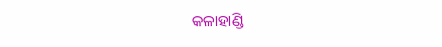କଳାହାଣ୍ଡି